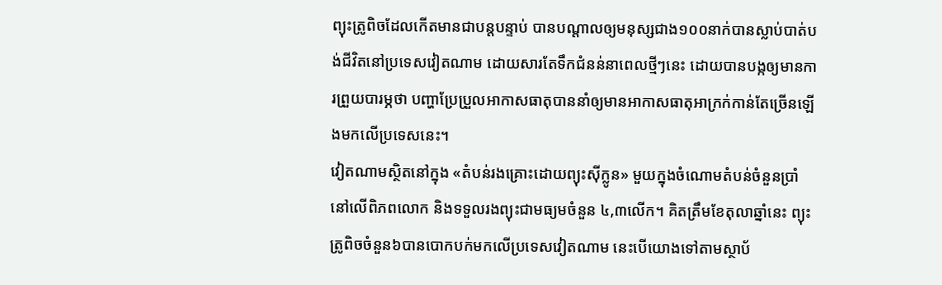ព្យុះត្រូពិចដែលកើតមានជាបន្តបន្ទាប់ បានបណ្តាលឲ្យមនុស្សជាង១០០នាក់បានស្លាប់បាត់បង់ជីវិតនៅប្រទេសវៀតណាម ដោយសារតែទឹកជំនន់នាពេលថ្មីៗនេះ ដោយបានបង្កឲ្យមានការព្រួយបារម្ភថា បញ្ហាប្រែប្រួលអាកាសធាតុបាននាំឲ្យមានអាកាសធាតុអាក្រក់កាន់តែច្រើនឡើងមកលើប្រទេសនេះ។
វៀតណាមស្ថិតនៅក្នុង «តំបន់រងគ្រោះដោយព្យុះស៊ីក្លូន» មួយក្នុងចំណោមតំបន់ចំនួនប្រាំនៅលើពិភពលោក និងទទួលរងព្យុះជាមធ្យមចំនួន ៤,៣លើក។ គិតត្រឹមខែតុលាឆ្នាំនេះ ព្យុះត្រូពិចចំនួន៦បានបោកបក់មកលើប្រទេសវៀតណាម នេះបើយោងទៅតាមស្ថាប័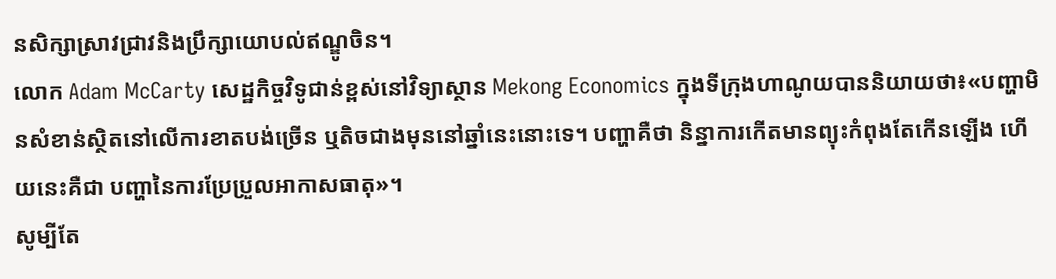នសិក្សាស្រាវជ្រាវនិងប្រឹក្សាយោបល់ឥណ្ឌូចិន។
លោក Adam McCarty សេដ្ឋកិច្ចវិទូជាន់ខ្ពស់នៅវិទ្យាស្ថាន Mekong Economics ក្នុងទីក្រុងហាណូយបាននិយាយថា៖«បញ្ហាមិនសំខាន់ស្ថិតនៅលើការខាតបង់ច្រើន ឬតិចជាងមុននៅឆ្នាំនេះនោះទេ។ បញ្ហាគឺថា និន្នាការកើតមានព្យុះកំពុងតែកើនឡើង ហើយនេះគឺជា បញ្ហានៃការប្រែប្រួលអាកាសធាតុ»។
សូម្បីតែ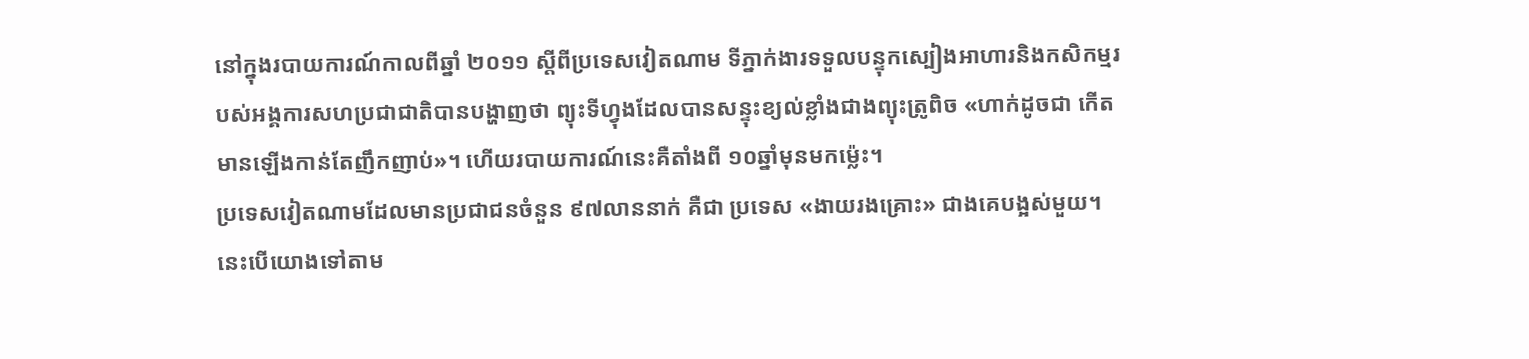នៅក្នុងរបាយការណ៍កាលពីឆ្នាំ ២០១១ ស្តីពីប្រទេសវៀតណាម ទីភ្នាក់ងារទទួលបន្ទុកស្បៀងអាហារនិងកសិកម្មរបស់អង្គការសហប្រជាជាតិបានបង្ហាញថា ព្យុះទីហ្វុងដែលបានសន្ទុះខ្យល់ខ្លាំងជាងព្យុះត្រូពិច «ហាក់ដូចជា កើតមានឡើងកាន់តែញឹកញាប់»។ ហើយរបាយការណ៍នេះគឺតាំងពី ១០ឆ្នាំមុនមកម៉្លេះ។
ប្រទេសវៀតណាមដែលមានប្រជាជនចំនួន ៩៧លាននាក់ គឺជា ប្រទេស «ងាយរងគ្រោះ» ជាងគេបង្អស់មួយ។ នេះបើយោងទៅតាម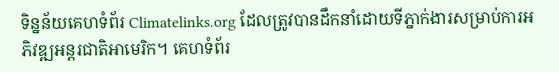ទិន្នន័យគេហទំព័រ Climatelinks.org ដែលត្រូវបានដឹកនាំដោយទីភ្នាក់ងារសម្រាប់ការអភិវឌ្ឍអន្តរជាតិអាមេរិក។ គេហទំព័រ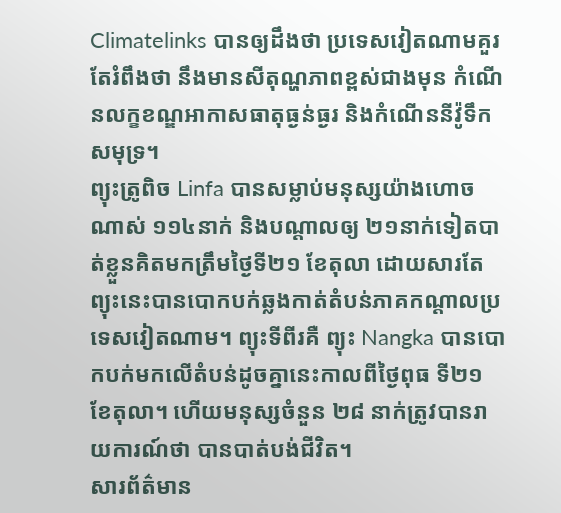Climatelinks បានឲ្យដឹងថា ប្រទេសវៀតណាមគួរតែរំពឹងថា នឹងមានសីតុណ្ហភាពខ្ពស់ជាងមុន កំណើនលក្ខខណ្ឌអាកាសធាតុធ្ងន់ធ្ងរ និងកំណើននីវ៉ូទឹកសមុទ្រ។
ព្យុះត្រូពិច Linfa បានសម្លាប់មនុស្សយ៉ាងហោចណាស់ ១១៤នាក់ និងបណ្តាលឲ្យ ២១នាក់ទៀតបាត់ខ្លួនគិតមកត្រឹមថ្ងៃទី២១ ខែតុលា ដោយសារតែព្យុះនេះបានបោកបក់ឆ្លងកាត់តំបន់ភាគកណ្តាលប្រទេសវៀតណាម។ ព្យុះទីពីរគឺ ព្យុះ Nangka បានបោកបក់មកលើតំបន់ដូចគ្នានេះកាលពីថ្ងៃពុធ ទី២១ ខែតុលា។ ហើយមនុស្សចំនួន ២៨ នាក់ត្រូវបានរាយការណ៍ថា បានបាត់បង់ជីវិត។
សារព័ត៌មាន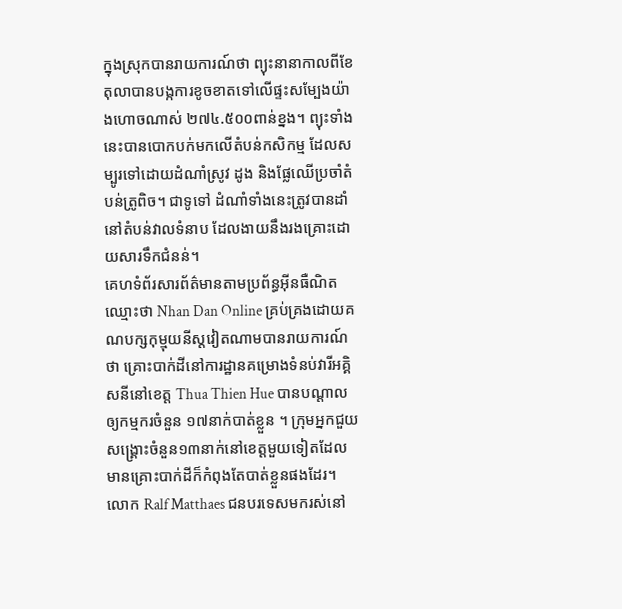ក្នុងស្រុកបានរាយការណ៍ថា ព្យុះនានាកាលពីខែតុលាបានបង្កការខូចខាតទៅលើផ្ទះសម្បែងយ៉ាងហោចណាស់ ២៧៤.៥០០ពាន់ខ្នង។ ព្យុះទាំងនេះបានបោកបក់មកលើតំបន់កសិកម្ម ដែលសម្បូរទៅដោយដំណាំស្រូវ ដូង និងផ្លែឈើប្រចាំតំបន់ត្រូពិច។ ជាទូទៅ ដំណាំទាំងនេះត្រូវបានដាំនៅតំបន់វាលទំនាប ដែលងាយនឹងរងគ្រោះដោយសារទឹកជំនន់។
គេហទំព័រសារព័ត៌មានតាមប្រព័ន្ធអ៊ីនធឺណិតឈ្មោះថា Nhan Dan Online គ្រប់គ្រងដោយគណបក្សកុម្មុយនីស្តវៀតណាមបានរាយការណ៍ថា គ្រោះបាក់ដីនៅការដ្ឋានគម្រោងទំនប់វារីអគ្គិសនីនៅខេត្ត Thua Thien Hue បានបណ្តាលឲ្យកម្មករចំនួន ១៧នាក់បាត់ខ្លួន ។ ក្រុមអ្នកជួយសង្គ្រោះចំនួន១៣នាក់នៅខេត្តមួយទៀតដែលមានគ្រោះបាក់ដីក៏កំពុងតែបាត់ខ្លួនផងដែរ។
លោក Ralf Matthaes ជនបរទេសមករស់នៅ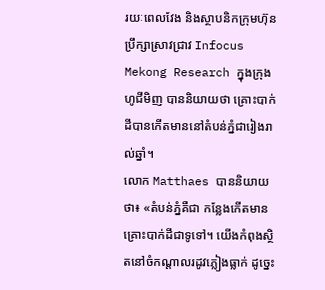រយៈពេលវែង និងស្ថាបនិកក្រុមហ៊ុនប្រឹក្សាស្រាវជ្រាវ Infocus Mekong Research ក្នុងក្រុងហូជីមិញ បាននិយាយថា គ្រោះបាក់ដីបានកើតមាននៅតំបន់ភ្នំជារៀងរាល់ឆ្នាំ។
លោក Matthaes បាននិយាយថា៖ «តំបន់ភ្នំគឺជា កន្លែងកើតមានគ្រោះបាក់ដីជាទូទៅ។ យើងកំពុងស្ថិតនៅចំកណ្តាលរដូវភ្លៀងធ្លាក់ ដូច្នេះ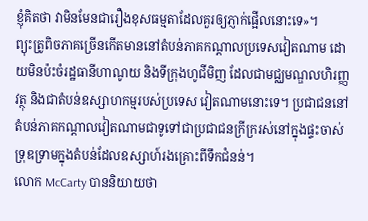ខ្ញុំគិតថា វាមិនមែនជារឿងខុសធម្មតាដែលគួរឲ្យភ្ញាក់ផ្អើលនោះទេ»។
ព្យុះត្រូពិចភាគច្រើនកើតមាននៅតំបន់ភាគកណ្តាលប្រទេសវៀតណាម ដោយមិនប៉ះចំរដ្ឋធានីហាណូយ និងទីក្រុងហូជីមិញ ដែលជាមជ្ឈមណ្ឌលហិរញ្ញវត្ថុ និងជាតំបន់ឧស្សាហកម្មរបស់ប្រទេស វៀតណាមនោះទេ។ ប្រជាជននៅតំបន់ភាគកណ្តាលវៀតណាមជាទូទៅជាប្រជាជនក្រីក្ររស់នៅក្នុងផ្ទះចាស់ទ្រុឌទ្រាមក្នុងតំបន់ដែលឧស្សាហ៍រងគ្រោះពីទឹកជំនន់។
លោក McCarty បាននិយាយថា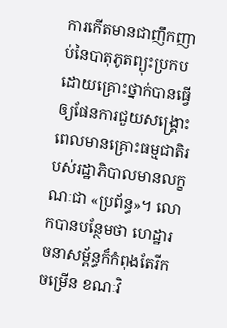ការកើតមានជាញឹកញាប់នៃបាតុភូតព្យុះប្រកបដោយគ្រោះថ្នាក់បានធ្វើឲ្យផែនការជួយសង្គ្រោះពេលមានគ្រោះធម្មជាតិរបស់រដ្ឋាភិបាលមានលក្ខណៈជា «ប្រព័ន្ធ»។ លោកបានបន្ថែមថា ហេដ្ឋារចនាសម្ព័ន្ធក៏កំពុងតែរីកចម្រើន ខណៈវិ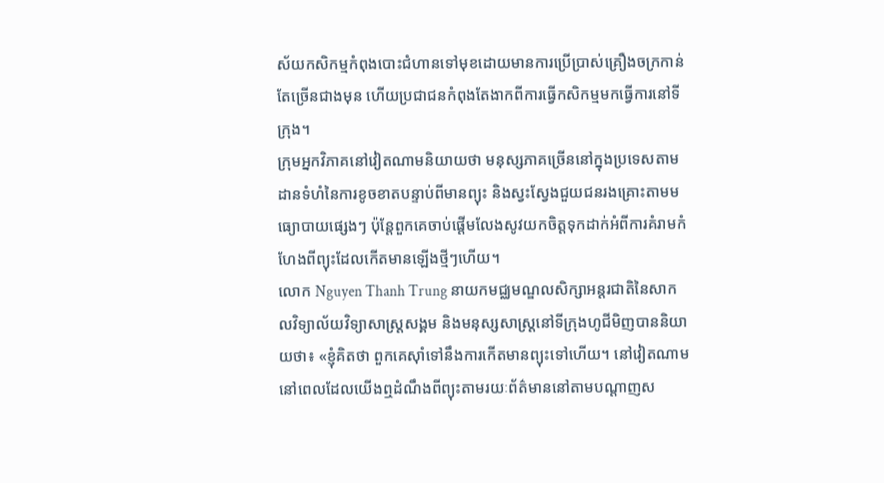ស័យកសិកម្មកំពុងបោះជំហានទៅមុខដោយមានការប្រើប្រាស់គ្រឿងចក្រកាន់តែច្រើនជាងមុន ហើយប្រជាជនកំពុងតែងាកពីការធ្វើកសិកម្មមកធ្វើការនៅទីក្រុង។
ក្រុមអ្នកវិភាគនៅវៀតណាមនិយាយថា មនុស្សភាគច្រើននៅក្នុងប្រទេសតាមដានទំហំនៃការខូចខាតបន្ទាប់ពីមានព្យុះ និងស្វះស្វែងជួយជនរងគ្រោះតាមមធ្យោបាយផ្សេងៗ ប៉ុន្តែពួកគេចាប់ផ្តើមលែងសូវយកចិត្តទុកដាក់អំពីការគំរាមកំហែងពីព្យុះដែលកើតមានឡើងថ្មីៗហើយ។
លោក Nguyen Thanh Trung នាយកមជ្ឈមណ្ឌលសិក្សាអន្តរជាតិនៃសាកលវិទ្យាល័យវិទ្យាសាស្ត្រសង្គម និងមនុស្សសាស្ត្រនៅទីក្រុងហូជីមិញបាននិយាយថា៖ «ខ្ញុំគិតថា ពួកគេស៊ាំទៅនឹងការកើតមានព្យុះទៅហើយ។ នៅវៀតណាម នៅពេលដែលយើងឮដំណឹងពីព្យុះតាមរយៈព័ត៌មាននៅតាមបណ្តាញស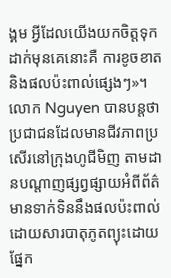ង្គម អ្វីដែលយើងយកចិត្តទុកដាក់មុនគេនោះគឺ ការខូចខាត និងផលប៉ះពាល់ផ្សេងៗ»។
លោក Nguyen បានបន្តថា ប្រជាជនដែលមានជីវភាពប្រសើរនៅក្រុងហូជីមិញ តាមដានបណ្តាញផ្សព្វផ្សាយអំពីព័ត៌មានទាក់ទិននឹងផលប៉ះពាល់ដោយសារបាតុភូតព្យុះដោយផ្នែក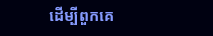ដើម្បីពួកគេ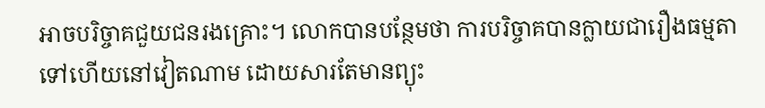អាចបរិច្ចាគជួយជនរងគ្រោះ។ លោកបានបន្ថែមថា ការបរិច្ចាគបានក្លាយជារឿងធម្មតាទៅហើយនៅវៀតណាម ដោយសារតែមានព្យុះ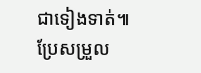ជាទៀងទាត់៕
ប្រែសម្រួល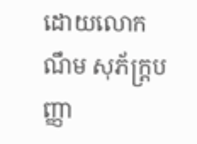ដោយលោក ណឹម សុភ័ក្រ្តបញ្ញា